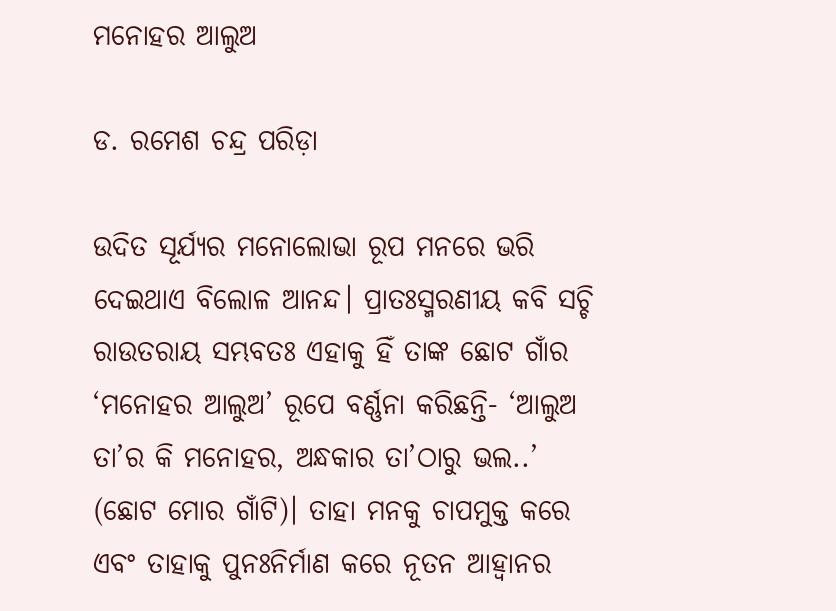ମନୋହର ଆଲୁଅ

ଡ. ରମେଶ ଚନ୍ଦ୍ର ପରିଡ଼ା

ଉଦିତ ସୂର୍ଯ୍ୟର ମନୋଲୋଭା ରୂପ ମନରେ ଭରି ଦେଇଥାଏ ବିଲୋଳ ଆନନ୍ଦ। ପ୍ରାତଃସ୍ମରଣୀୟ କବି ସଚ୍ଚି ରାଉତରାୟ ସମ୍ଭବତଃ ଏହାକୁ ହିଁ ତାଙ୍କ ଛୋଟ ଗାଁର ‘ମନୋହର ଆଲୁଅ’ ରୂପେ ବର୍ଣ୍ଣନା କରିଛନ୍ତି- ‘ଆଲୁଅ ତା’ର କି ମନୋହର, ଅନ୍ଧକାର ତା’ଠାରୁ ଭଲ..’ (ଛୋଟ ମୋର ଗାଁଟି)। ତାହା ମନକୁ ଚାପମୁକ୍ତ କରେ ଏବଂ ତାହାକୁ ପୁନଃନିର୍ମାଣ କରେ ନୂତନ ଆହ୍ବାନର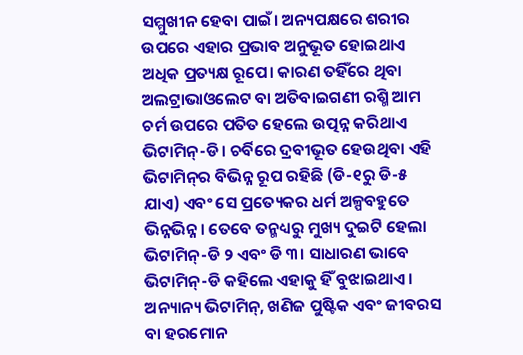ସମ୍ମୁଖୀନ ହେବା ପାଇଁ। ଅନ୍ୟପକ୍ଷରେ ଶରୀର ଉପରେ ଏହାର ପ୍ରଭାବ ଅନୁଭୂତ ହୋଇଥାଏ ଅଧିକ ପ୍ରତ୍ୟକ୍ଷ ରୂପେ। କାରଣ ତହିଁରେ ଥିବା ଅଲଟ୍ରାଭାଓଲେଟ ବା ଅତିବାଇଗଣୀ ରଶ୍ମି ଆମ ଚର୍ମ ଉପରେ ପତିତ ହେଲେ ଉତ୍ପନ୍ନ କରିଥାଏ ଭିଟାମିନ୍‌-ଡି। ଚର୍ବିରେ ଦ୍ରବୀଭୂତ ହେଉଥିବା ଏହି ଭିଟାମିନ୍‌ର ବିଭିନ୍ନ ରୂପ ରହିଛି (ଡି-୧ରୁ ଡି-୫ ଯାଏ) ଏବଂ ସେ ପ୍ରତ୍ୟେକର ଧର୍ମ ଅଳ୍ପବହୁତେ ଭିନ୍ନଭିନ୍ନ। ତେବେ ତନ୍ମଧ୍ୟରୁ ମୁଖ୍ୟ ଦୁଇଟି ହେଲା ଭିଟାମିନ୍‌-ଡି ୨ ଏବଂ ଡି ୩। ସାଧାରଣ ଭାବେ ଭିଟାମିନ୍‌-ଡି କହିଲେ ଏହାକୁ ହିଁ ବୁଝାଇଥାଏ। ଅନ୍ୟାନ୍ୟ ଭିଟାମିନ୍‌, ଖଣିଜ ପୁଷ୍ଟିକ ଏବଂ ଜୀବରସ ବା ହରମୋନ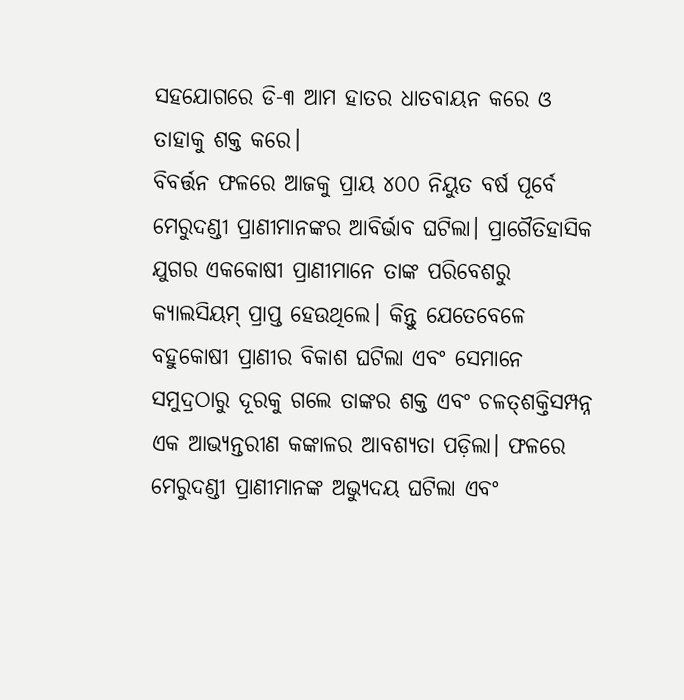ସହଯୋଗରେ ଡି-୩ ଆମ ହାତର ଧାତବାୟନ କରେ ଓ ତାହାକୁ ଶକ୍ତ କରେ।
ବିବର୍ତ୍ତନ ଫଳରେ ଆଜକୁ ପ୍ରାୟ ୪୦୦ ନିୟୁତ ବର୍ଷ ପୂର୍ବେ ମେରୁଦଣ୍ଡୀ ପ୍ରାଣୀମାନଙ୍କର ଆବିର୍ଭାବ ଘଟିଲା। ପ୍ରାଗୈତିହାସିକ ଯୁଗର ଏକକୋଷୀ ପ୍ରାଣୀମାନେ ତାଙ୍କ ପରିବେଶରୁ କ୍ୟାଲସିୟମ୍‌ ପ୍ରାପ୍ତ ହେଉଥିଲେ। କିନ୍ତୁ ଯେତେବେଳେ ବହୁକୋଷୀ ପ୍ରାଣୀର ବିକାଶ ଘଟିଲା ଏବଂ ସେମାନେ ସମୁଦ୍ରଠାରୁ ଦୂରକୁ ଗଲେ ତାଙ୍କର ଶକ୍ତ ଏବଂ ଚଳତ୍‌ଶକ୍ତିସମ୍ପନ୍ନ ଏକ ଆଭ୍ୟନ୍ତରୀଣ କଙ୍କାଳର ଆବଶ୍ୟତା ପଡ଼ିଲା। ଫଳରେ ମେରୁଦଣ୍ଡୀ ପ୍ରାଣୀମାନଙ୍କ ଅଭ୍ୟୁଦୟ ଘଟିଲା ଏବଂ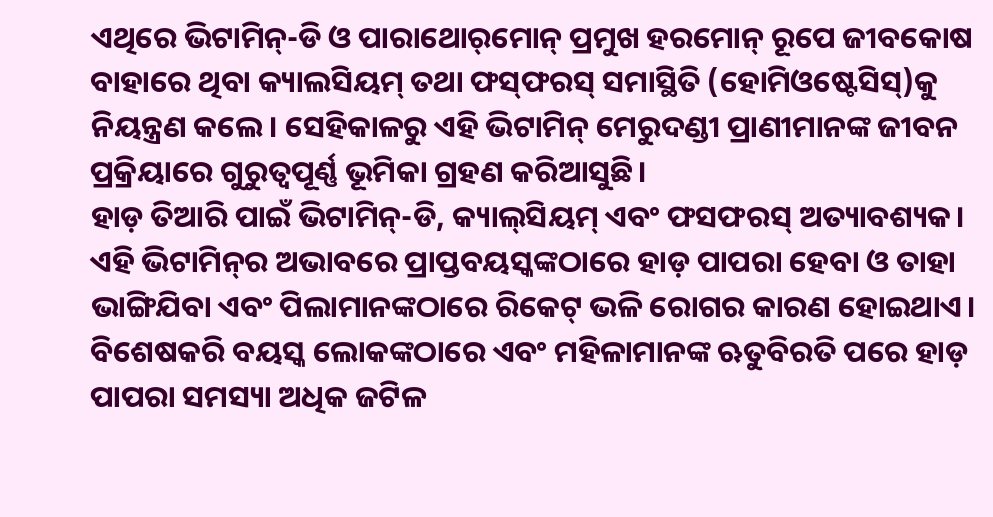ଏଥିରେ ଭିଟାମିନ୍‌-ଡି ଓ ପାରାଥୋର୍‌ମୋନ୍‌ ପ୍ରମୁଖ ହରମୋନ୍‌ ରୂପେ ଜୀବକୋଷ ବାହାରେ ଥିବା କ୍ୟାଲସିୟମ୍‌ ତଥା ଫସ୍‌ଫରସ୍‌ ସମାସ୍ଥିତି (ହୋମିଓଷ୍ଟେସିସ୍‌)କୁ ନିୟନ୍ତ୍ରଣ କଲେ। ସେହିକାଳରୁ ଏହି ଭିଟାମିନ୍‌ ମେରୁଦଣ୍ଡୀ ପ୍ରାଣୀମାନଙ୍କ ଜୀବନ ପ୍ରକ୍ରିୟାରେ ଗୁରୁତ୍ୱପୂର୍ଣ୍ଣ ଭୂମିକା ଗ୍ରହଣ କରିଆସୁଛି।
ହାଡ଼ ତିଆରି ପାଇଁ ଭିଟାମିନ୍‌-ଡି, କ୍ୟାଲ୍‌ସିୟମ୍‌ ଏବଂ ଫସଫରସ୍‌ ଅତ୍ୟାବଶ୍ୟକ। ଏହି ଭିଟାମିନ୍‌ର ଅଭାବରେ ପ୍ରାପ୍ତବୟସ୍କଙ୍କଠାରେ ହାଡ଼ ପାପରା ହେବା ଓ ତାହା ଭାଙ୍ଗିଯିବା ଏବଂ ପିଲାମାନଙ୍କଠାରେ ରିକେଟ୍‌ ଭଳି ରୋଗର କାରଣ ହୋଇଥାଏ। ବିଶେଷକରି ବୟସ୍କ ଲୋକଙ୍କଠାରେ ଏବଂ ମହିଳାମାନଙ୍କ ଋତୁବିରତି ପରେ ହାଡ଼ ପାପରା ସମସ୍ୟା ଅଧିକ ଜଟିଳ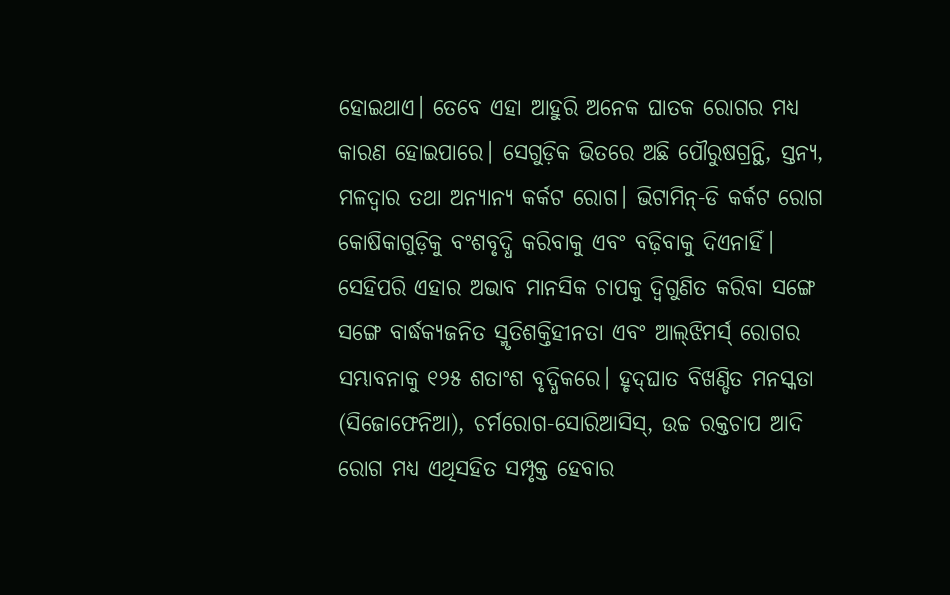ହୋଇଥାଏ। ତେବେ ଏହା ଆହୁରି ଅନେକ ଘାତକ ରୋଗର ମଧ୍ୟ କାରଣ ହୋଇପାରେ। ସେଗୁଡ଼ିକ ଭିତରେ ଅଛି ପୌରୁଷଗ୍ରନ୍ଥି, ସ୍ତନ୍ୟ, ମଳଦ୍ୱାର ତଥା ଅନ୍ୟାନ୍ୟ କର୍କଟ ରୋଗ। ଭିଟାମିନ୍‌-ଡି କର୍କଟ ରୋଗ କୋଷିକାଗୁଡ଼ିକୁ ବଂଶବୃଦ୍ଧି କରିବାକୁ ଏବଂ ବଢ଼ିବାକୁ ଦିଏନାହିଁ। ସେହିପରି ଏହାର ଅଭାବ ମାନସିକ ଚାପକୁ ଦ୍ୱିଗୁଣିତ କରିବା ସଙ୍ଗେ ସଙ୍ଗେ ବାର୍ଦ୍ଧକ୍ୟଜନିତ ସ୍ମୃତିଶକ୍ତିହୀନତା ଏବଂ ଆଲ୍‌ଝିମର୍ସ୍‌ ରୋଗର ସମ୍ଭାବନାକୁ ୧୨୫ ଶତାଂଶ ବୃଦ୍ଧିକରେ। ହୃଦ୍‌ଘାତ ବିଖଣ୍ଡିତ ମନସ୍କତା (ସିଜୋଫେନିଆ), ଚର୍ମରୋଗ-ସୋରିଆସିସ୍‌, ଉଚ୍ଚ ରକ୍ତଚାପ ଆଦି ରୋଗ ମଧ୍ୟ ଏଥିସହିତ ସମ୍ପୃକ୍ତ ହେବାର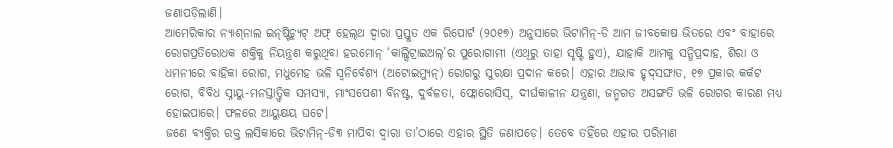ଜଣାପଡ଼ିଲାଣି।
ଆମେରିକାର ନ୍ୟାଶ୍‌ନାଲ ଇନ୍‌ଷ୍ଟିଚ୍ୟୁଟ୍‌ ଅଫ୍‌ ହେଲ୍‌ଥ ଦ୍ୱାରା ପ୍ରସ୍ତୁତ ଏକ ରିପୋର୍ଟ (୨୦୧୭) ଅନୁସାରେ ଭିଟାମିନ୍‌-ଡି ଆମ ଜୀବକୋଷ ଭିତରେ ଏବଂ ବାହାରେ ରୋଗପ୍ରତିରୋଧକ ଶକ୍ତିକୁ ନିୟନ୍ତ୍ରଣ କରୁଥିବା ହରମୋନ୍‌ ‘କାଲ୍ସିଟ୍ରାଇଅଲ୍‌’ର ପୁରୋଗାମୀ (ଏଥିରୁ ତାହା ସୃଷ୍ଟି ହୁଏ), ଯାହାକି ଆମକୁ ସନ୍ଧିପ୍ରଦାହ, ଶିରା ଓ ଧମନୀରେ ବାହିକା ରୋଗ, ମଧୁମେହ ଭଳି ସ୍ବନିର୍ବେଶ୍ୟ (ଅଟୋଇମ୍ୟୁନ୍‌) ରୋଗରୁ ସୁରକ୍ଷା ପ୍ରଦାନ କରେ। ଏହାର ଅଭାବ ହୃଦ୍‌ସଙ୍ଘାତ, ୧୭ ପ୍ରକାର କର୍କଟ ରୋଗ, ବିବିଧ ସ୍ନାୟୁ-ମନସ୍ତାତ୍ତ୍ୱିକ ସମସ୍ୟା, ମାଂସପେଶୀ ବିନଷ୍ଟ, ଦୁର୍ବଳତା, ଫ୍ଲୋରୋସିସ୍‌, ଦୀର୍ଘକାଳୀନ ଯନ୍ତ୍ରଣା, ଜନ୍ମଗତ ଅସଙ୍ଗତି ଭଳି ରୋଗର କାରଣ ମଧ୍ୟ ହୋଇପାରେ। ଫଳରେ ଆୟୁକ୍ଷୟ ଘଟେ।
ଜଣେ ବ୍ୟକ୍ତିର ରକ୍ତ ଲସିକାରେ ଭିଟାମିନ୍‌-ଡି୩ ମାପିବା ଦ୍ୱାରା ତା’ଠାରେ ଏହାର ସ୍ଥିତି ଜଣାପଡ଼େ। ତେବେ ତହିଁରେ ଏହାର ପରିମାଣ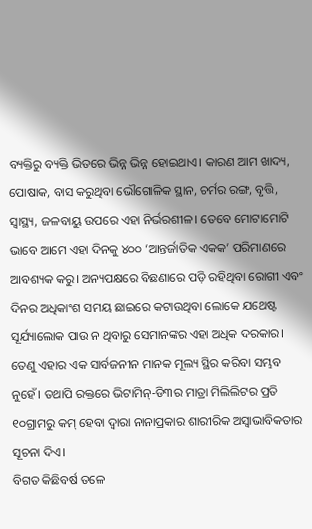ବ୍ୟକ୍ତିରୁ ବ୍ୟକ୍ତି ଭିତରେ ଭିନ୍ନ ଭିନ୍ନ ହୋଇଥାଏ। କାରଣ ଆମ ଖାଦ୍ୟ, ପୋଷାକ, ବାସ କରୁଥିବା ଭୌଗୋଳିକ ସ୍ଥାନ, ଚର୍ମର ରଙ୍ଗ, ବୃତ୍ତି, ସ୍ବାସ୍ଥ୍ୟ, ଜଳବାୟୁ ଉପରେ ଏହା ନିର୍ଭରଶୀଳ। ତେବେ ମୋଟାମୋଟି ଭାବେ ଆମେ ଏହା ଦିନକୁ ୪୦୦ ‘ଆନ୍ତର୍ଜାତିକ ଏକକ’ ପରିମାଣରେ ଆବଶ୍ୟକ କରୁ। ଅନ୍ୟପକ୍ଷରେ ବିଛଣାରେ ପଡ଼ି ରହିଥିବା ରୋଗୀ ଏବଂ ଦିନର ଅଧିକାଂଶ ସମୟ ଛାଇରେ କଟାଉଥିବା ଲୋକେ ଯଥେଷ୍ଟ ସୂର୍ଯ୍ୟାଲୋକ ପାଉ ନ ଥିବାରୁ ସେମାନଙ୍କର ଏହା ଅଧିକ ଦରକାର। ତେଣୁ ଏହାର ଏକ ସାର୍ବଜନୀନ ମାନକ ମୂଲ୍ୟ ସ୍ଥିର କରିବା ସମ୍ଭବ ନୁହେଁ। ତଥାପି ରକ୍ତରେ ଭିଟାମିନ୍‌-ଡି୩ର ମାତ୍ରା ମିଲିଲିଟର ପ୍ରତି ୧୦ଗ୍ରାମରୁ କମ୍‌ ହେବା ଦ୍ୱାରା ନାନାପ୍ରକାର ଶାରୀରିକ ଅସ୍ବାଭାବିକତାର ସୂଚନା ଦିଏ।
ବିଗତ କିଛିବର୍ଷ ତଳେ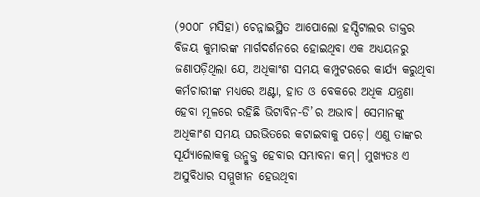(୨୦୦୮ ମସିହା) ଚେନ୍ନାଇସ୍ଥିତ ଆପୋଲୋ ହସ୍ପିଟାଲର ଡାକ୍ତର ବିଜୟ କୁମାରଙ୍କ ମାର୍ଗଦର୍ଶନରେ ହୋଇଥିବା ଏକ ଅଧ୍ୟୟନରୁ ଜଣାପଡ଼ିଥିଲା ଯେ, ଅଧିକାଂଶ ସମୟ କମ୍ପୁଟରରେ କାର୍ଯ୍ୟ କରୁଥିବା କର୍ମଚାରୀଙ୍କ ମଧ୍ୟରେ ଅଣ୍ଟା, ହାତ ଓ ବେକରେ ଅଧିକ ଯନ୍ତ୍ରଣା ହେବା ମୂଳରେ ରହିଛି ଭିଟାବିନ-ଡି’ର ଅଭାବ। ସେମାନଙ୍କୁ ଅଧିକାଂଶ ସମୟ ଘରଭିତରେ କଟାଇବାକୁ ପଡ଼େ। ଏଣୁ ତାଙ୍କର ସୂର୍ଯ୍ୟାଲୋକକୁ ଉନ୍ମୁକ୍ତ ହେବାର ସମ୍ଭାବନା କମ୍‌। ମୁଖ୍ୟତଃ ଏ ଅସୁବିଧାର ସମ୍ମୁଖୀନ ହେଉଥିବା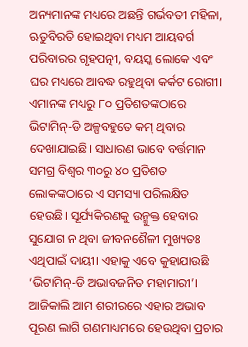ଅନ୍ୟମାନଙ୍କ ମଧ୍ୟରେ ଅଛନ୍ତି ଗର୍ଭବତୀ ମହିଳା, ଋତୁବିରତି ହୋଇଥିବା ମଧ୍ୟମ ଆୟବର୍ଗ ପରିବାରର ଗୃହପତ୍ନୀ, ବୟସ୍କ ଲୋକେ ଏବଂ ଘର ମଧ୍ୟରେ ଆବଦ୍ଧ ରହୁଥିବା କର୍କଟ ରୋଗୀ। ଏମାନଙ୍କ ମଧ୍ୟରୁ ୮୦ ପ୍ରତିଶତଙ୍କଠାରେ ଭିଟାମିନ୍‌-ଡି ଅଳ୍ପବହୁତେ କମ୍‌ ଥିବାର ଦେଖାଯାଇଛି। ସାଧାରଣ ଭାବେ ବର୍ତ୍ତମାନ ସମଗ୍ର ବିଶ୍ୱର ୩୦ରୁ ୪୦ ପ୍ରତିଶତ ଲୋକଙ୍କଠାରେ ଏ ସମସ୍ୟା ପରିଲକ୍ଷିତ ହେଉଛି। ସୂର୍ଯ୍ୟକିରଣକୁ ଉନ୍ମୁକ୍ତ ହେବାର ସୁଯୋଗ ନ ଥିବା ଜୀବନଶୈଳୀ ମୁଖ୍ୟତଃ ଏଥିପାଇଁ ଦାୟୀ। ଏହାକୁ ଏବେ କୁହାଯାଉଛି ‘ଭିଟାମିନ୍‌-ଡି ଅଭାବଜନିତ ମହାମାରୀ’।
ଆଜିକାଲି ଆମ ଶରୀରରେ ଏହାର ଅଭାବ ପୂରଣ ଲାଗି ଗଣମାଧ୍ୟମରେ ହେଉଥିବା ପ୍ରଚାର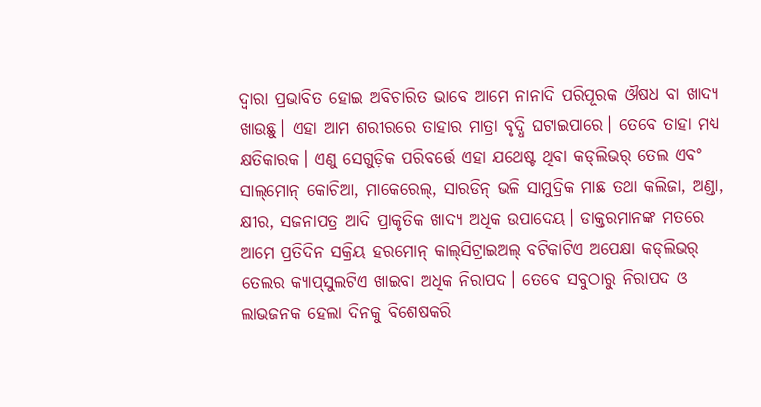ଦ୍ୱାରା ପ୍ରଭାବିତ ହୋଇ ଅବିଚାରିତ ଭାବେ ଆମେ ନାନାଦି ପରିପୂରକ ଔଷଧ ବା ଖାଦ୍ୟ ଖାଉଛୁ। ଏହା ଆମ ଶରୀରରେ ତାହାର ମାତ୍ରା ବୃଦ୍ଧି ଘଟାଇପାରେ। ତେବେ ତାହା ମଧ୍ୟ କ୍ଷତିକାରକ। ଏଣୁ ସେଗୁଡ଼ିକ ପରିବର୍ତ୍ତେ ଏହା ଯଥେଷ୍ଟ ଥିବା କଡ୍‌ଲିଭର୍‌ ତେଲ ଏବଂ ସାଲ୍‌ମୋନ୍‌ କୋଚିଆ, ମାକେରେଲ୍‌, ସାରଡିନ୍‌ ଭଳି ସାମୁଦ୍ରିକ ମାଛ ତଥା କଲିଜା, ଅଣ୍ଡା, କ୍ଷୀର, ସଜନାପତ୍ର ଆଦି ପ୍ରାକୃତିକ ଖାଦ୍ୟ ଅଧିକ ଉପାଦେୟ। ଡାକ୍ତରମାନଙ୍କ ମତରେ ଆମେ ପ୍ରତିଦିନ ସକ୍ରିୟ ହରମୋନ୍‌ କାଲ୍‌ସିଟ୍ରାଇଅଲ୍‌ ବଟିକାଟିଏ ଅପେକ୍ଷା କଡ୍‌ଲିଭର୍‌ ତେଲର କ୍ୟାପ୍‌ସୁଲଟିଏ ଖାଇବା ଅଧିକ ନିରାପଦ। ତେବେ ସବୁଠାରୁ ନିରାପଦ ଓ ଲାଭଜନକ ହେଲା ଦିନକୁ ବିଶେଷକରି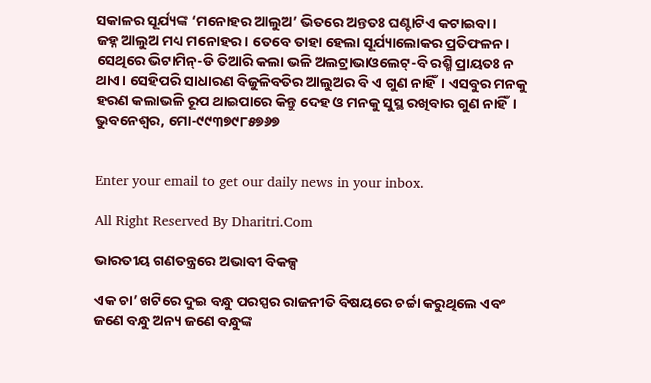ସକାଳର ସୂର୍ଯ୍ୟଙ୍କ ‘ମନୋହର ଆଲୁଅ’ ଭିତରେ ଅନ୍ତତଃ ଘଣ୍ଟାଟିଏ କଟାଇବା।
ଜହ୍ନ ଆଲୁଅ ମଧ୍ୟ ମନୋହର। ତେବେ ତାହା ହେଲା ସୂର୍ଯ୍ୟାଲୋକର ପ୍ରତିଫଳନ। ସେଥିରେ ଭିଟାମିନ୍‌-ଡି ତିଆରି କଲା ଭଳି ଅଲଟ୍ରାଭାଓଲେଟ୍‌-ବି ରଶ୍ମି ପ୍ରାୟତଃ ନ ଥାଏ। ସେହିପରି ସାଧାରଣ ବିଜୁଳିବତିର ଆଲୁଅର ବି ଏ ଗୁଣ ନାହିଁ। ଏସବୁର ମନକୁ ହରଣ କଲାଭଳି ରୂପ ଥାଇପାରେ କିନ୍ତୁ ଦେହ ଓ ମନକୁ ସୁସ୍ଥ ରଖିବାର ଗୁଣ ନାହିଁ।
ଭୁବନେଶ୍ୱର, ମୋ-୯୯୩୭୯୮୫୭୬୭


Enter your email to get our daily news in your inbox.

All Right Reserved By Dharitri.Com

ଭାରତୀୟ ଗଣତନ୍ତ୍ରରେ ଅଭାବୀ ବିକଳ୍ପ

ଏକ ଚା’ ଖଟିରେ ଦୁଇ ବନ୍ଧୁ ପରସ୍ପର ରାଜନୀତି ବିଷୟରେ ଚର୍ଚ୍ଚା କରୁଥିଲେ ଏବଂ ଜଣେ ବନ୍ଧୁ ଅନ୍ୟ ଜଣେ ବନ୍ଧୁଙ୍କ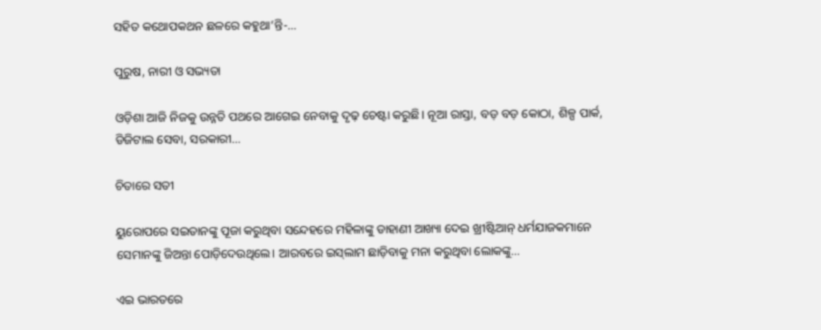ସହିତ କଥୋପକଥନ ଛଳରେ କହୁଥା’ନ୍ତି-…

ପୁରୁଷ, ନାରୀ ଓ ସଭ୍ୟତା

ଓଡ଼ିଶା ଆଜି ନିଜକୁ ଉନ୍ନତି ପଥରେ ଆଗେଇ ନେବାକୁ ଦୃଢ଼ ଚେଷ୍ଟା କରୁଛି। ନୂଆ ରାସ୍ତା, ବଡ଼ ବଡ଼ କୋଠା, ଶିଳ୍ପ ପାର୍କ, ଡିଜିଟାଲ ସେବା, ସରକାରୀ…

ଚିତାରେ ସତୀ

ୟୁରୋପରେ ସଇତାନଙ୍କୁ ପୂଜା କରୁଥିବା ସନ୍ଦେହରେ ମହିଳାଙ୍କୁ ଡାହାଣୀ ଆଖ୍ୟା ଦେଇ ଖ୍ରୀଷ୍ଟିଆନ୍‌ ଧର୍ମଯାଜକମାନେ ସେମାନଙ୍କୁ ଜିଅନ୍ତା ପୋଡ଼ିଦେଉଥିଲେ। ଆରବରେ ଇସ୍‌ଲାମ ଛାଡ଼ିବାକୁ ମନା କରୁଥିବା ଲୋକଙ୍କୁ…

ଏଇ ଭାରତରେ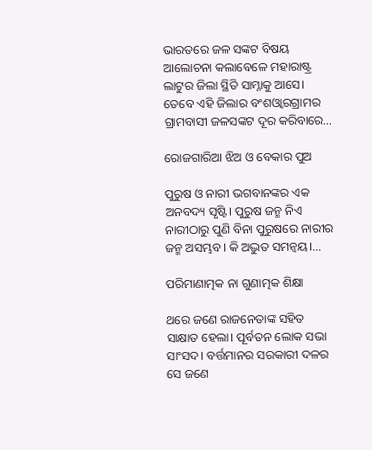ଭାରତରେ ଜଳ ସଙ୍କଟ ବିଷୟ ଆଲୋଚନା କଲାବେଳେ ମହାରାଷ୍ଟ୍ର ଲାଟୁର ଜିଲା ସ୍ଥିତି ସାମ୍ନାକୁ ଆସେ। ତେବେ ଏହି ଜିଲାର ବଂଶଓ୍ବାରଗ୍ରାମର ଗ୍ରାମବାସୀ ଜଳସଙ୍କଟ ଦୂର କରିବାରେ…

ରୋଜଗାରିଆ ଝିଅ ଓ ବେକାର ପୁଅ

ପୁରୁଷ ଓ ନାରୀ ଭଗବାନଙ୍କର ଏକ ଅନବଦ୍ୟ ସୃଷ୍ଟି। ପୁରୁଷ ଜନ୍ମ ନିଏ ନାରୀଠାରୁ ପୁଣି ବିନା ପୁରୁଷରେ ନାରୀର ଜନ୍ମ ଅସମ୍ଭବ। କି ଅଦ୍ଭୁତ ସମନ୍ବୟ।…

ପରିମାଣାତ୍ମକ ନା ଗୁଣାତ୍ମକ ଶିକ୍ଷା

ଥରେ ଜଣେ ରାଜନେତାଙ୍କ ସହିତ ସାକ୍ଷାତ ହେଲା। ପୂର୍ବତନ ଲୋକ ସଭା ସାଂସଦ। ବର୍ତ୍ତମାନର ସରକାରୀ ଦଳର ସେ ଜଣେ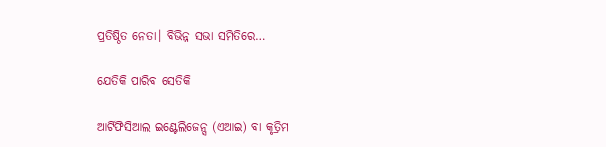ପ୍ରତିଷ୍ଠିତ ନେତା। ବିଭିନ୍ନ ସଭା ସମିତିରେ…

ଯେତିକି ପାରିବ ସେତିକି

ଆର୍ଟିଫିସିଆଲ ଇଣ୍ଟେଲିଜେନ୍ସ (ଏଆଇ) ବା କୃତ୍ରିମ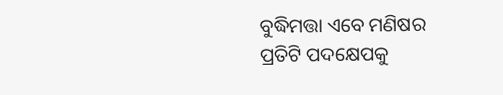ବୁଦ୍ଧିମତ୍ତା ଏବେ ମଣିଷର ପ୍ରତିଟି ପଦକ୍ଷେପକୁ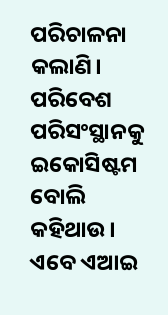ପରିଚାଳନା କଲାଣି। ପରିବେଶ ପରିସଂସ୍ଥାନକୁ ଇକୋସିଷ୍ଟମ ବୋଲି କହିଥାଉ। ଏବେ ଏଆଇ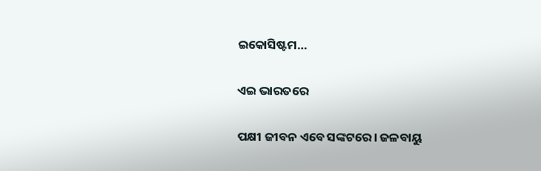ଇକୋସିଷ୍ଟମ…

ଏଇ ଭାରତରେ

ପକ୍ଷୀ ଜୀବନ ଏବେ ସଙ୍କଟରେ। ଜଳବାୟୁ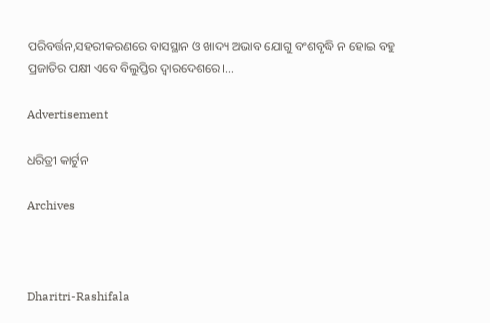ପରିବର୍ତ୍ତନ,ସହରୀକରଣରେ ବାସସ୍ଥାନ ଓ ଖାଦ୍ୟ ଅଭାବ ଯୋଗୁ ବଂଶବୃଦ୍ଧି ନ ହୋଇ ବହୁ ପ୍ରଜାତିର ପକ୍ଷୀ ଏବେ ବିଲୁପ୍ତିର ଦ୍ୱାରଦେଶରେ।…

Advertisement

ଧରିତ୍ରୀ କାର୍ଟୁନ

Archives



Dharitri-Rashifala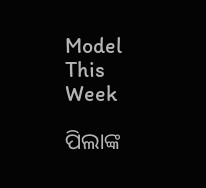Model This Week

ପିଲାଙ୍କ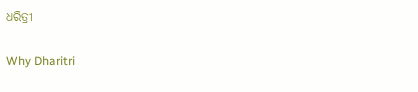ଧରିତ୍ରୀ

Why Dharitri